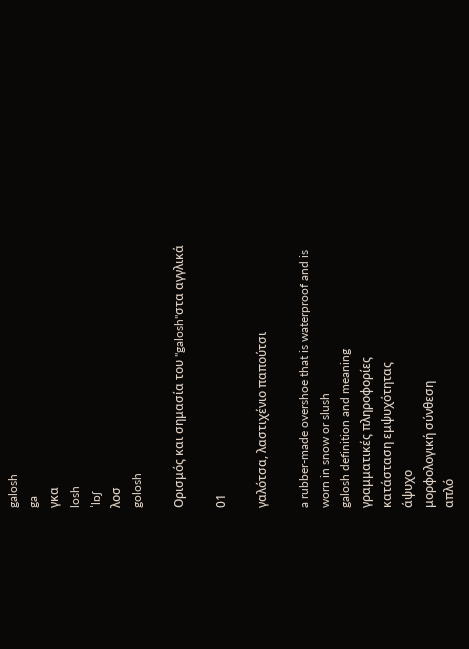galosh
ga
γκα
losh
ˈlɒʃ
λοσ
golosh

Ορισμός και σημασία του "galosh"στα αγγλικά

01

γαλότσα, λαστιχένιο παπούτσι

a rubber-made overshoe that is waterproof and is worn in snow or slush
galosh definition and meaning
γραμματικές πληροφορίες
κατάσταση εμψυχότητας
άψυχο
μορφολογική σύνθεση
απλό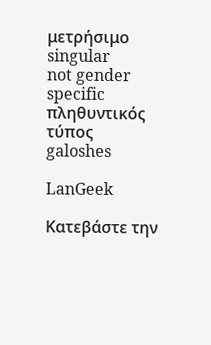μετρήσιμο
singular
not gender specific
πληθυντικός τύπος
galoshes

LanGeek

Κατεβάστε την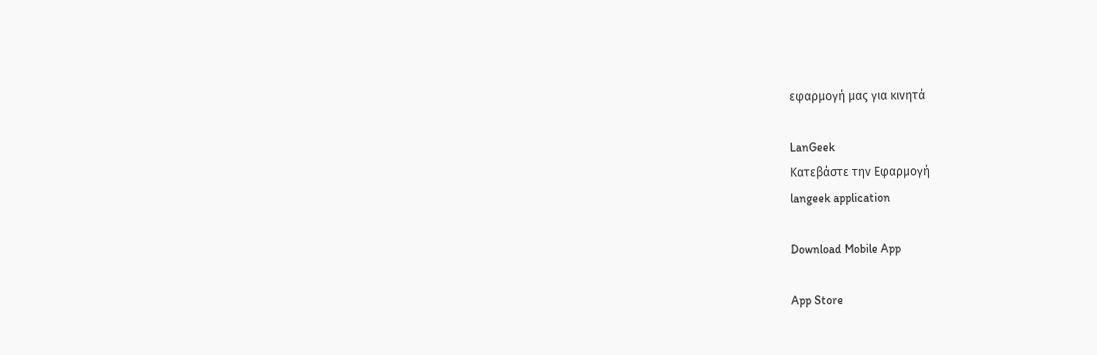εφαρμογή μας για κινητά

LanGeek
Κατεβάστε την Εφαρμογή
langeek application

Download Mobile App

App Store